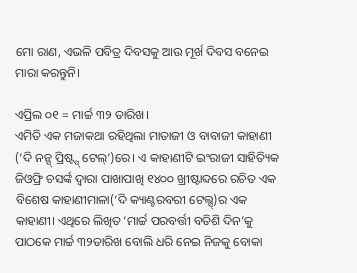ମୋ ରାଣ, ଏଭଳି ପବିତ୍ର ଦିବସକୁ ଆଉ ମୂର୍ଖ ଦିବସ ବନେଇ ମାରା କରନ୍ତୁନି।

ଏପ୍ରିଲ ୦୧ = ମାର୍ଚ୍ଚ ୩୨ ତାରିଖ।
ଏମିତି ଏକ ମଜାକଥା ରହିଥିଲା ମାତାଜୀ ଓ ବାବାଜୀ କାହାଣୀ (‘ଦି ନନ୍ସ୍ ପ୍ରିଷ୍ଟ୍ସ୍ ଟେଲ୍’)ରେ। ଏ କାହାଣୀଟି ଇଂରାଜୀ ସାହିତ୍ୟିକ ଜିଓଫ୍ରି ଚସର୍ଙ୍କ ଦ୍ଵାରା ପାଖାପାଖି ୧୪୦୦ ଖ୍ରୀଷ୍ଟାବ୍ଦରେ ରଚିତ ଏକ ବିଶେଷ କାହାଣୀମାଳା(‘ଦି କ୍ୟାଣ୍ଟରବରୀ ଟେଲ୍ସ୍)ର ଏକ କାହାଣୀ। ଏଥିରେ ଲିଖିତ ‘ମାର୍ଚ୍ଚ ପରବର୍ତ୍ତୀ ବତିଶି ଦିନ’କୁ ପାଠକେ ମାର୍ଚ୍ଚ ୩୨ତାରିଖ ବୋଲି ଧରି ନେଇ ନିଜକୁ ବୋକା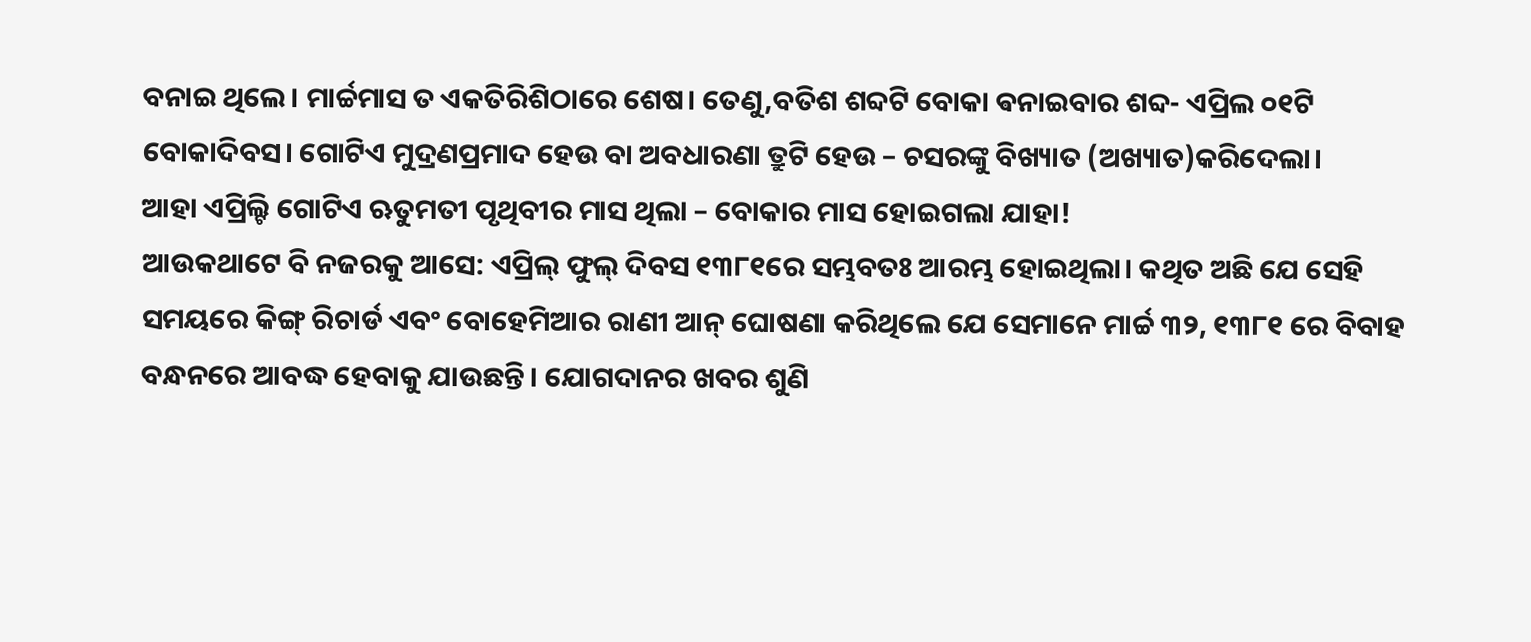ବନାଇ ଥିଲେ। ମାର୍ଚ୍ଚମାସ ତ ଏକତିରିଶିଠାରେ ଶେଷ। ତେଣୁ,ବତିଶ ଶବ୍ଦଟି ବୋକା ଵନାଇବାର ଶବ୍ଦ- ଏପ୍ରିଲ ୦୧ଟି ବୋକାଦିବସ। ଗୋଟିଏ ମୁଦ୍ରଣପ୍ରମାଦ ହେଉ ବା ଅବଧାରଣା ତ୍ରୁଟି ହେଉ – ଚସରଙ୍କୁ ବିଖ୍ୟାତ (ଅଖ୍ୟାତ)କରିଦେଲା।
ଆହା ଏପ୍ରିଲ୍ଟି ଗୋଟିଏ ଋତୁମତୀ ପୃଥିବୀର ମାସ ଥିଲା – ବୋକାର ମାସ ହୋଇଗଲା ଯାହା!
ଆଉକଥାଟେ ବି ନଜରକୁ ଆସେ: ଏପ୍ରିଲ୍ ଫୁଲ୍ ଦିବସ ୧୩୮୧ରେ ସମ୍ଭବତଃ ଆରମ୍ଭ ହୋଇଥିଲା। କଥିତ ଅଛି ଯେ ସେହି ସମୟରେ କିଙ୍ଗ୍ ରିଚାର୍ଡ ଏବଂ ବୋହେମିଆର ରାଣୀ ଆନ୍ ଘୋଷଣା କରିଥିଲେ ଯେ ସେମାନେ ମାର୍ଚ୍ଚ ୩୨, ୧୩୮୧ ରେ ବିବାହ ବନ୍ଧନରେ ଆବଦ୍ଧ ହେବାକୁ ଯାଉଛନ୍ତି। ଯୋଗଦାନର ଖବର ଶୁଣି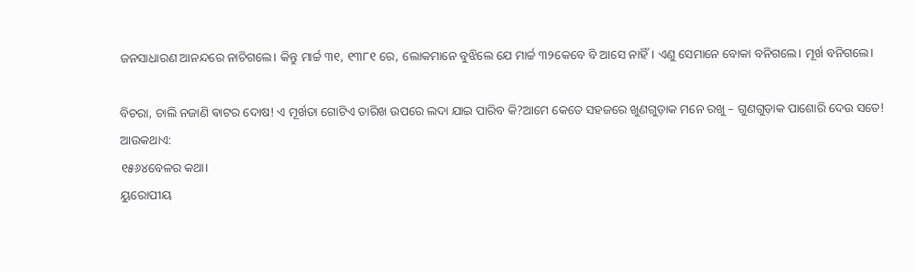ଜନସାଧାରଣ ଆନନ୍ଦରେ ନାଚିଗଲେ। କିନ୍ତୁ ମାର୍ଚ୍ଚ ୩୧, ୧୩୮୧ ରେ, ଲୋକମାନେ ବୁଝିଲେ ଯେ ମାର୍ଚ୍ଚ ୩୨କେବେ ବି ଆସେ ନାହିଁ। ଏଣୁ ସେମାନେ ବୋକା ବନିଗଲେ। ମୂର୍ଖ ବନିଗଲେ।

ବିଚରା, ଚାଲି ନଜାଣି ଵାଟର ଦୋଷ! ଏ ମୂର୍ଖତା ଗୋଟିଏ ତାରିଖ ଉପରେ ଲଦା ଯାଇ ପାରିବ କି?ଆମେ କେତେ ସହଜରେ ଖୁଣଗୁଡ଼ାକ ମନେ ରଖୁ – ଗୁଣଗୁଡ଼ାକ ପାଶୋରି ଦେଉ ସତେ!
ଆଉକଥାଏ:
୧୫୬୪ବେଳର କଥା।
ୟୁରୋପୀୟ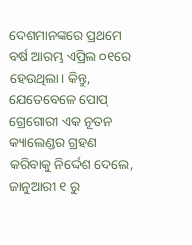ଦେଶମାନଙ୍କରେ ପ୍ରଥମେ ବର୍ଷ ଆରମ୍ଭ ଏପ୍ରିଲ ୦୧ରେ ହେଉଥିଲା। କିନ୍ତୁ, ଯେତେବେଳେ ପୋପ୍ ଗ୍ରେଗୋରୀ ଏକ ନୂତନ କ୍ୟାଲେଣ୍ଡର ଗ୍ରହଣ କରିବାକୁ ନିର୍ଦ୍ଦେଶ ଦେଲେ, ଜାନୁଆରୀ ୧ ରୁ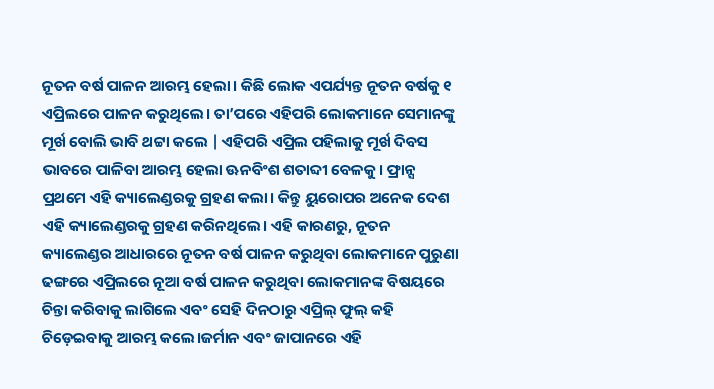ନୂତନ ବର୍ଷ ପାଳନ ଆରମ୍ଭ ହେଲା। କିଛି ଲୋକ ଏପର୍ଯ୍ୟନ୍ତ ନୂତନ ବର୍ଷକୁ ୧ ଏପ୍ରିଲରେ ପାଳନ କରୁଥିଲେ। ତା’ପରେ ଏହିପରି ଲୋକମାନେ ସେମାନଙ୍କୁ ମୂର୍ଖ ବୋଲି ଭାବି ଥଟ୍ଟା କଲେ | ଏହିପରି ଏପ୍ରିଲ ପହିଲାକୁ ମୂର୍ଖ ଦିବସ ଭାବରେ ପାଳିବା ଆରମ୍ଭ ହେଲା ଊନବିଂଶ ଶତାବ୍ଦୀ ବେଳକୁ। ଫ୍ରାନ୍ସ ପ୍ରଥମେ ଏହି କ୍ୟାଲେଣ୍ଡରକୁ ଗ୍ରହଣ କଲା। କିନ୍ତୁ ୟୁରୋପର ଅନେକ ଦେଶ ଏହି କ୍ୟାଲେଣ୍ଡରକୁ ଗ୍ରହଣ କରିନଥିଲେ। ଏହି କାରଣରୁ, ନୂତନ କ୍ୟାଲେଣ୍ଡର ଆଧାରରେ ନୂତନ ବର୍ଷ ପାଳନ କରୁଥିବା ଲୋକମାନେ ପୁରୁଣା ଢଙ୍ଗରେ ଏପ୍ରିଲରେ ନୂଆ ବର୍ଷ ପାଳନ କରୁଥିବା ଲୋକମାନଙ୍କ ବିଷୟରେ ଚିନ୍ତା କରିବାକୁ ଲାଗିଲେ ଏବଂ ସେହି ଦିନଠାରୁ ଏପ୍ରିଲ୍ ଫୁଲ୍ କହି ଚିଡ଼େଇବାକୁ ଆରମ୍ଭ କଲେ।ଜର୍ମାନ ଏବଂ ଜାପାନରେ ଏହି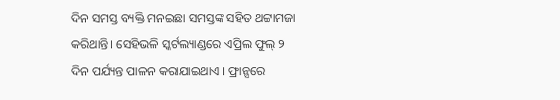ଦିନ ସମସ୍ତ ବ୍ୟକ୍ତି ମନଇଛା ସମସ୍ତଙ୍କ ସହିତ ଥଟ୍ଟାମଜା କରିଥାନ୍ତି। ସେହିଭଳି ସ୍କର୍ଟଲ୍ୟାଣ୍ଡରେ ଏପ୍ରିଲ ଫୁଲ୍ ୨ ଦିନ ପର୍ଯ୍ୟନ୍ତ ପାଳନ କରାଯାଇଥାଏ । ଫ୍ରାନ୍ସରେ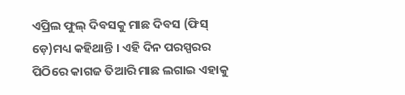ଏପ୍ରିଲ ଫୁଲ୍ ଦିବସକୁ ମାଛ ଦିବସ (ଫିସ୍ ଡ଼େ)ମଧ୍ୟ କହିଥାନ୍ତି । ଏହି ଦିନ ପରସ୍ପରର ପିଠିରେ କାଗଜ ତିଆରି ମାଛ ଲଗାଇ ଏହାକୁ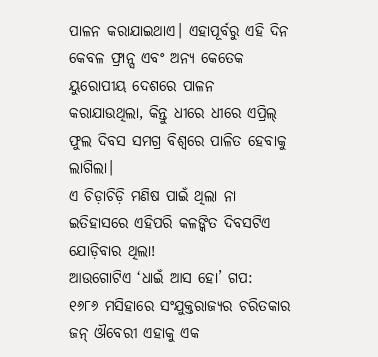ପାଳନ କରାଯାଇଥାଏ। ଏହାପୂର୍ବରୁ ଏହି ଦିନ କେବଳ ଫ୍ରାନ୍ସ ଏବଂ ଅନ୍ୟ କେତେକ ୟୁରୋପୀୟ ଦେଶରେ ପାଳନ କରାଯାଉଥିଲା, କିନ୍ତୁ ଧୀରେ ଧୀରେ ଏପ୍ରିଲ୍ ଫୁଲ ଦିବସ ସମଗ୍ର ବିଶ୍ୱରେ ପାଳିତ ହେବାକୁ ଲାଗିଲା।
ଏ ଚିଡ଼ାଚିଡ଼ି ମଣିଷ ପାଇଁ ଥିଲା ନା ଇତିହାସରେ ଏହିପରି କଳଙ୍କିତ ଦିବସଟିଏ ଯୋଡ଼ିବାର ଥିଲା!
ଆଉଗୋଟିଏ ‘ଧାଇଁ ଆସ ହୋ’ ଗପ:
୧୬୮୬ ମସିହାରେ ସଂଯୁକ୍ତରାଜ୍ୟର ଚରିତକାର ଜନ୍ ଔବେରୀ ଏହାକୁ ଏକ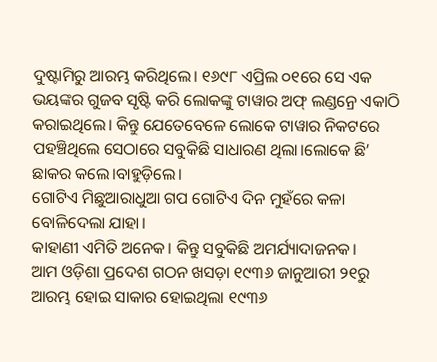ଦୁଷ୍ଟାମିରୁ ଆରମ୍ଭ କରିଥିଲେ। ୧୬୯୮ ଏପ୍ରିଲ ୦୧ରେ ସେ ଏକ ଭୟଙ୍କର ଗୁଜବ ସୃଷ୍ଟି କରି ଲୋକଙ୍କୁ ଟାୱାର ଅଫ୍ ଲଣ୍ଡନ୍ରେ ଏକାଠି କରାଇଥିଲେ। କିନ୍ତୁ ଯେତେବେଳେ ଲୋକେ ଟାୱାର ନିକଟରେ ପହଞ୍ଚିଥିଲେ ସେଠାରେ ସବୁକିଛି ସାଧାରଣ ଥିଲା।ଲୋକେ ଛି’ ଛାକର କଲେ।ବାହୁଡ଼ିଲେ।
ଗୋଟିଏ ମିଛୁଆରାଧୁଆ ଗପ ଗୋଟିଏ ଦିନ ମୁହଁରେ କଳା ବୋଳିଦେଲା ଯାହା।
କାହାଣୀ ଏମିତି ଅନେକ। କିନ୍ତୁ ସବୁକିଛି ଅମର୍ଯ୍ୟାଦାଜନକ।
ଆମ ଓଡ଼ିଶା ପ୍ରଦେଶ ଗଠନ ଖସଡ଼ା ୧୯୩୬ ଜାନୁଆରୀ ୨୧ରୁ ଆରମ୍ଭ ହୋଇ ସାକାର ହୋଇଥିଲା ୧୯୩୬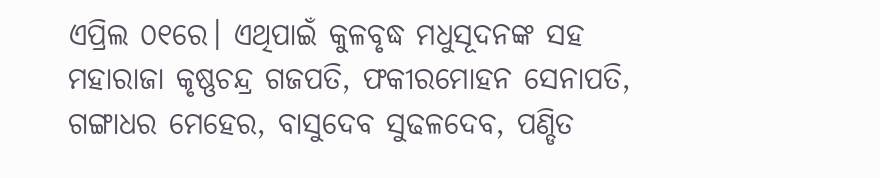ଏପ୍ରିଲ ୦୧ରେ। ଏଥିପାଇଁ କୁଳବୃଦ୍ଧ ମଧୁସୂଦନଙ୍କ ସହ ମହାରାଜା କୃଷ୍ଣଚନ୍ଦ୍ର ଗଜପତି, ଫକୀରମୋହନ ସେନାପତି, ଗଙ୍ଗାଧର ମେହେର, ବାସୁଦେବ ସୁଢଳଦେବ, ପଣ୍ଡିତ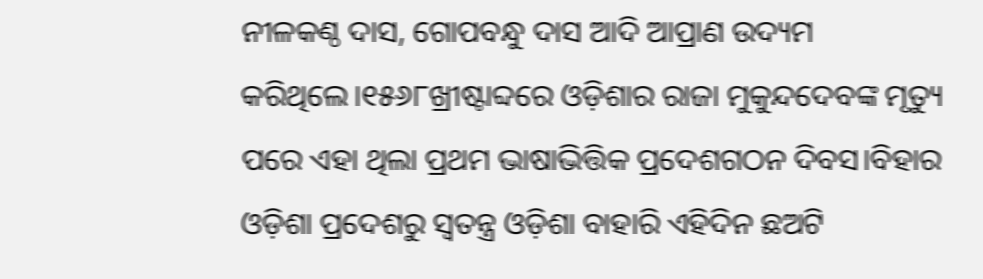ନୀଳକଣ୍ଠ ଦାସ, ଗୋପବନ୍ଧୁ ଦାସ ଆଦି ଆପ୍ରାଣ ଉଦ୍ୟମ କରିଥିଲେ।୧୫୬୮ଖ୍ରୀଷ୍ଟାବ୍ଦରେ ଓଡ଼ିଶାର ରାଜା ମୁକୁନ୍ଦଦେବଙ୍କ ମୃତ୍ୟୁ ପରେ ଏହା ଥିଲା ପ୍ରଥମ ଭାଷାଭିତ୍ତିକ ପ୍ରଦେଶଗଠନ ଦିବସ।ବିହାର ଓଡ଼ିଶା ପ୍ରଦେଶରୁ ସ୍ବତନ୍ତ୍ର ଓଡ଼ିଶା ବାହାରି ଏହିଦିନ ଛଅଟି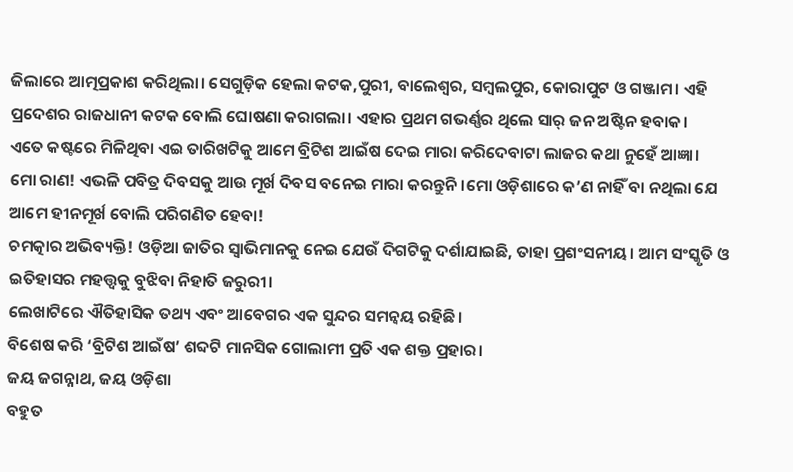ଜିଲାରେ ଆତ୍ମପ୍ରକାଶ କରିଥିଲା। ସେଗୁଡ଼ିକ ହେଲା କଟକ,ପୁରୀ, ବାଲେଶ୍ଵର, ସମ୍ବଲପୁର, କୋରାପୁଟ ଓ ଗଞ୍ଜାମ। ଏହି ପ୍ରଦେଶର ରାଜଧାନୀ କଟକ ବୋଲି ଘୋଷଣା କରାଗଲା। ଏହାର ପ୍ରଥମ ଗଭର୍ଣ୍ଣର ଥିଲେ ସାର୍ ଜନ ଅଷ୍ଟିନ ହବାକ।
ଏତେ କଷ୍ଟରେ ମିଳିଥିବା ଏଇ ତାରିଖଟିକୁ ଆମେ ବ୍ରିଟିଶ ଆଇଁଷ ଦେଇ ମାରା କରିଦେବାଟା ଲାଜର କଥା ନୁହେଁ ଆଜ୍ଞା।
ମୋ ରାଣ! ଏଭଳି ପବିତ୍ର ଦିବସକୁ ଆଉ ମୂର୍ଖ ଦିବସ ବନେଇ ମାରା କରନ୍ତୁନି।ମୋ ଓଡ଼ିଶାରେ କ’ଣ ନାହିଁ ବା ନଥିଲା ଯେ ଆମେ ହୀନମୂର୍ଖ ବୋଲି ପରିଗଣିତ ହେବା!
ଚମତ୍କାର ଅଭିବ୍ୟକ୍ତି! ଓଡ଼ିଆ ଜାତିର ସ୍ୱାଭିମାନକୁ ନେଇ ଯେଉଁ ଦିଗଟିକୁ ଦର୍ଶାଯାଇଛି, ତାହା ପ୍ରଶଂସନୀୟ। ଆମ ସଂସ୍କୃତି ଓ ଇତିହାସର ମହତ୍ତ୍ୱକୁ ବୁଝିବା ନିହାତି ଜରୁରୀ।
ଲେଖାଟିରେ ଐତିହାସିକ ତଥ୍ୟ ଏବଂ ଆବେଗର ଏକ ସୁନ୍ଦର ସମନ୍ୱୟ ରହିଛି।
ବିଶେଷ କରି ‘ବ୍ରିଟିଶ ଆଇଁଷ’ ଶବ୍ଦଟି ମାନସିକ ଗୋଲାମୀ ପ୍ରତି ଏକ ଶକ୍ତ ପ୍ରହାର।
ଜୟ ଜଗନ୍ନାଥ, ଜୟ ଓଡ଼ିଶା
ବହୁତ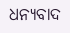ଧନ୍ୟବାଦ